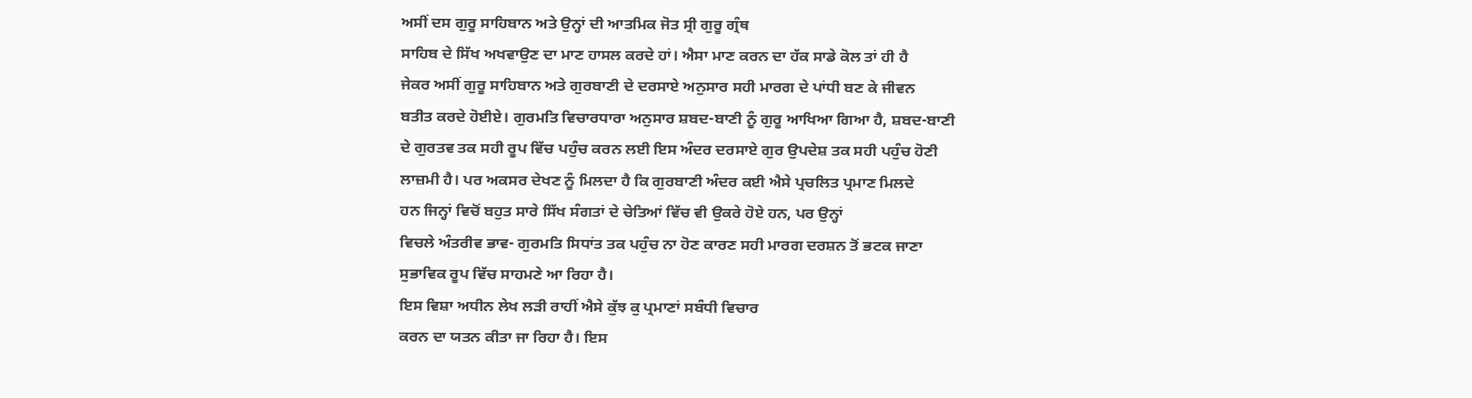ਅਸੀਂ ਦਸ ਗੁਰੂ ਸਾਹਿਬਾਨ ਅਤੇ ਉਨ੍ਹਾਂ ਦੀ ਆਤਮਿਕ ਜੋਤ ਸ੍ਰੀ ਗੁਰੂ ਗ੍ਰੰਥ
ਸਾਹਿਬ ਦੇ ਸਿੱਖ ਅਖਵਾਉਣ ਦਾ ਮਾਣ ਹਾਸਲ ਕਰਦੇ ਹਾਂ। ਐਸਾ ਮਾਣ ਕਰਨ ਦਾ ਹੱਕ ਸਾਡੇ ਕੋਲ ਤਾਂ ਹੀ ਹੈ
ਜੇਕਰ ਅਸੀਂ ਗੁਰੂ ਸਾਹਿਬਾਨ ਅਤੇ ਗੁਰਬਾਣੀ ਦੇ ਦਰਸਾਏ ਅਨੁਸਾਰ ਸਹੀ ਮਾਰਗ ਦੇ ਪਾਂਧੀ ਬਣ ਕੇ ਜੀਵਨ
ਬਤੀਤ ਕਰਦੇ ਹੋਈਏ। ਗੁਰਮਤਿ ਵਿਚਾਰਧਾਰਾ ਅਨੁਸਾਰ ਸ਼ਬਦ-ਬਾਣੀ ਨੂੰ ਗੁਰੂ ਆਖਿਆ ਗਿਆ ਹੈ, ਸ਼ਬਦ-ਬਾਣੀ
ਦੇ ਗੁਰਤਵ ਤਕ ਸਹੀ ਰੂਪ ਵਿੱਚ ਪਹੁੰਚ ਕਰਨ ਲਈ ਇਸ ਅੰਦਰ ਦਰਸਾਏ ਗੁਰ ਉਪਦੇਸ਼ ਤਕ ਸਹੀ ਪਹੁੰਚ ਹੋਣੀ
ਲਾਜ਼ਮੀ ਹੈ। ਪਰ ਅਕਸਰ ਦੇਖਣ ਨੂੰ ਮਿਲਦਾ ਹੈ ਕਿ ਗੁਰਬਾਣੀ ਅੰਦਰ ਕਈ ਐਸੇ ਪ੍ਰਚਲਿਤ ਪ੍ਰਮਾਣ ਮਿਲਦੇ
ਹਨ ਜਿਨ੍ਹਾਂ ਵਿਚੋਂ ਬਹੁਤ ਸਾਰੇ ਸਿੱਖ ਸੰਗਤਾਂ ਦੇ ਚੇਤਿਆਂ ਵਿੱਚ ਵੀ ਉਕਰੇ ਹੋਏ ਹਨ, ਪਰ ਉਨ੍ਹਾਂ
ਵਿਚਲੇ ਅੰਤਰੀਵ ਭਾਵ- ਗੁਰਮਤਿ ਸਿਧਾਂਤ ਤਕ ਪਹੁੰਚ ਨਾ ਹੋਣ ਕਾਰਣ ਸਹੀ ਮਾਰਗ ਦਰਸ਼ਨ ਤੋਂ ਭਟਕ ਜਾਣਾ
ਸੁਭਾਵਿਕ ਰੂਪ ਵਿੱਚ ਸਾਹਮਣੇ ਆ ਰਿਹਾ ਹੈ।
ਇਸ ਵਿਸ਼ਾ ਅਧੀਨ ਲੇਖ ਲੜੀ ਰਾਹੀਂ ਐਸੇ ਕੁੱਝ ਕੁ ਪ੍ਰਮਾਣਾਂ ਸਬੰਧੀ ਵਿਚਾਰ
ਕਰਨ ਦਾ ਯਤਨ ਕੀਤਾ ਜਾ ਰਿਹਾ ਹੈ। ਇਸ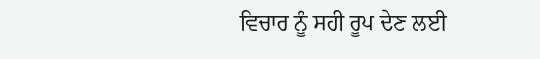ਵਿਚਾਰ ਨੂੰ ਸਹੀ ਰੂਪ ਦੇਣ ਲਈ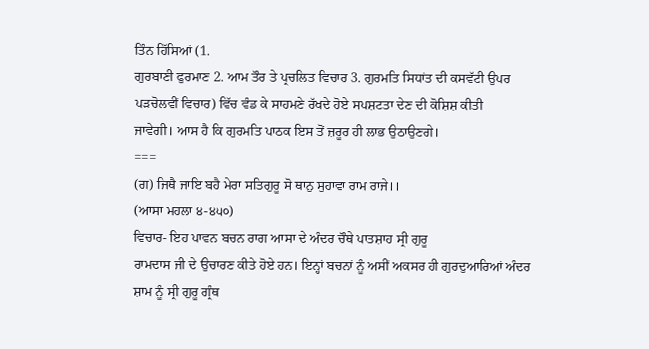ਤਿੰਨ ਹਿੱਸਿਆਂ (1.
ਗੁਰਬਾਣੀ ਫੁਰਮਾਣ 2. ਆਮ ਤੌਰ ਤੇ ਪ੍ਰਚਲਿਤ ਵਿਚਾਰ 3. ਗੁਰਮਤਿ ਸਿਧਾਂਤ ਦੀ ਕਸਵੱਟੀ ਉਪਰ
ਪੜਚੋਲਵੀਂ ਵਿਚਾਰ) ਵਿੱਚ ਵੰਡ ਕੇ ਸਾਹਮਣੇ ਰੱਖਦੇ ਹੋਏ ਸਪਸ਼ਟਤਾ ਦੇਣ ਦੀ ਕੋਸ਼ਿਸ਼ ਕੀਤੀ
ਜਾਵੇਗੀ। ਆਸ ਹੈ ਕਿ ਗੁਰਮਤਿ ਪਾਠਕ ਇਸ ਤੋਂ ਜ਼ਰੂਰ ਹੀ ਲਾਭ ਉਠਾਉਣਗੇ।
===
(ਗ) ਜਿਥੈ ਜਾਇ ਬਹੈ ਮੇਰਾ ਸਤਿਗੁਰੂ ਸੋ ਥਾਨੁ ਸੁਹਾਵਾ ਰਾਮ ਰਾਜੇ।।
(ਆਸਾ ਮਹਲਾ ੪-੪੫੦)
ਵਿਚਾਰ- ਇਹ ਪਾਵਨ ਬਚਨ ਰਾਗ ਆਸਾ ਦੇ ਅੰਦਰ ਚੌਥੇ ਪਾਤਸ਼ਾਹ ਸ੍ਰੀ ਗੁਰੂ
ਰਾਮਦਾਸ ਜੀ ਦੇ ਉਚਾਰਣ ਕੀਤੇ ਹੋਏ ਹਨ। ਇਨ੍ਹਾਂ ਬਚਨਾਂ ਨੂੰ ਅਸੀਂ ਅਕਸਰ ਹੀ ਗੁਰਦੁਆਰਿਆਂ ਅੰਦਰ
ਸ਼ਾਮ ਨੂੰ ਸ੍ਰੀ ਗੁਰੂ ਗ੍ਰੰਥ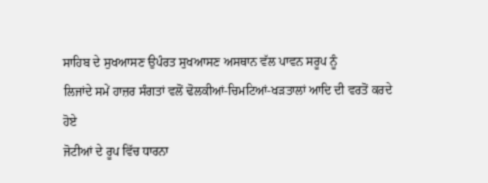ਸਾਹਿਬ ਦੇ ਸੁਖਆਸਣ ਉਪੰਰਤ ਸੁਖਆਸਣ ਅਸਥਾਨ ਵੱਲ ਪਾਵਨ ਸਰੂਪ ਨੂੰ
ਲਿਜਾਂਦੇ ਸਮੇਂ ਹਾਜ਼ਰ ਸੰਗਤਾਂ ਵਲੋਂ ਢੋਲਕੀਆਂ-ਚਿਮਟਿਆਂ-ਖੜਤਾਲਾਂ ਆਦਿ ਦੀ ਵਰਤੋਂ ਕਰਦੇ ਹੋਏ
ਜੋਟੀਆਂ ਦੇ ਰੂਪ ਵਿੱਚ ਧਾਰਨਾ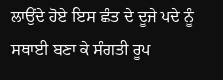ਲਾਉਂਦੇ ਹੋਏ ਇਸ ਛੰਤ ਦੇ ਦੂਜੇ ਪਦੇ ਨੂੰ ਸਥਾਈ ਬਣਾ ਕੇ ਸੰਗਤੀ ਰੂਪ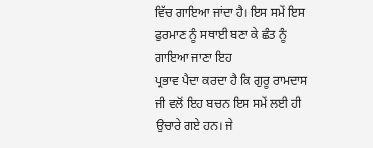ਵਿੱਚ ਗਾਇਆ ਜਾਂਦਾ ਹੈ। ਇਸ ਸਮੇਂ ਇਸ ਫੁਰਮਾਣ ਨੂੰ ਸਥਾਈ ਬਣਾ ਕੇ ਛੰਤ ਨੂੰ ਗਾਇਆ ਜਾਣਾ ਇਹ
ਪ੍ਰਭਾਵ ਪੈਦਾ ਕਰਦਾ ਹੈ ਕਿ ਗੁਰੂ ਰਾਮਦਾਸ ਜੀ ਵਲੋਂ ਇਹ ਬਚਨ ਇਸ ਸਮੇਂ ਲਈ ਹੀ ਉਚਾਰੇ ਗਏ ਹਨ। ਜੇ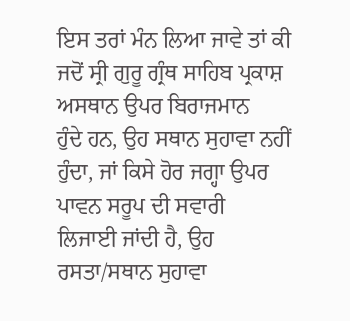ਇਸ ਤਰਾਂ ਮੰਨ ਲਿਆ ਜਾਵੇ ਤਾਂ ਕੀ ਜਦੋਂ ਸ੍ਰੀ ਗੁਰੂ ਗ੍ਰੰਥ ਸਾਹਿਬ ਪ੍ਰਕਾਸ਼ ਅਸਥਾਨ ਉਪਰ ਬਿਰਾਜਮਾਨ
ਹੁੰਦੇ ਹਨ, ਉਹ ਸਥਾਨ ਸੁਹਾਵਾ ਨਹੀਂ ਹੁੰਦਾ, ਜਾਂ ਕਿਸੇ ਹੋਰ ਜਗ੍ਹਾ ਉਪਰ ਪਾਵਨ ਸਰੂਪ ਦੀ ਸਵਾਰੀ
ਲਿਜਾਈ ਜਾਂਦੀ ਹੈ, ਉਹ ਰਸਤਾ/ਸਥਾਨ ਸੁਹਾਵਾ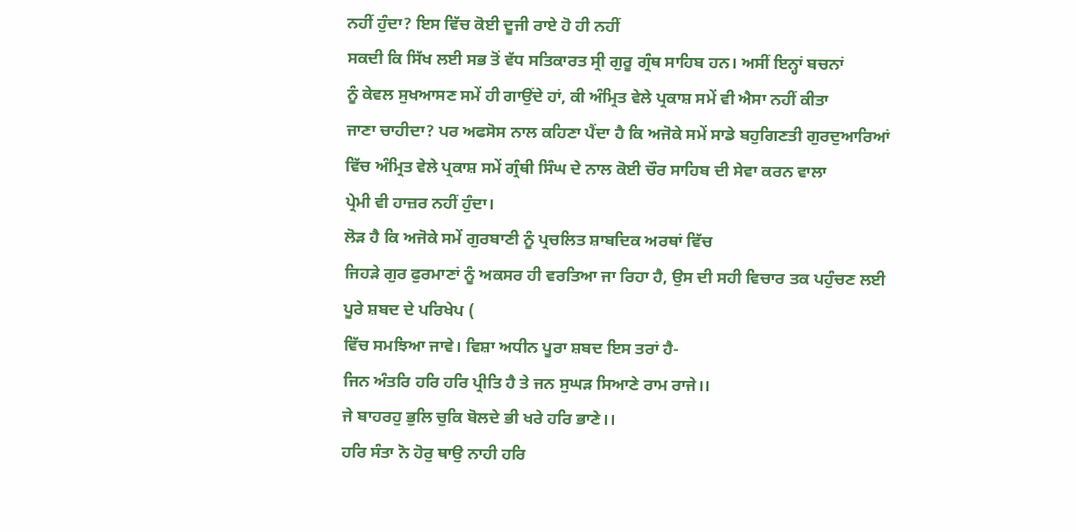ਨਹੀਂ ਹੁੰਦਾ? ਇਸ ਵਿੱਚ ਕੋਈ ਦੂਜੀ ਰਾਏ ਹੋ ਹੀ ਨਹੀਂ
ਸਕਦੀ ਕਿ ਸਿੱਖ ਲਈ ਸਭ ਤੋਂ ਵੱਧ ਸਤਿਕਾਰਤ ਸ੍ਰੀ ਗੁਰੂ ਗ੍ਰੰਥ ਸਾਹਿਬ ਹਨ। ਅਸੀਂ ਇਨ੍ਹਾਂ ਬਚਨਾਂ
ਨੂੰ ਕੇਵਲ ਸੁਖਆਸਣ ਸਮੇਂ ਹੀ ਗਾਉਂਦੇ ਹਾਂ, ਕੀ ਅੰਮ੍ਰਿਤ ਵੇਲੇ ਪ੍ਰਕਾਸ਼ ਸਮੇਂ ਵੀ ਐਸਾ ਨਹੀਂ ਕੀਤਾ
ਜਾਣਾ ਚਾਹੀਦਾ? ਪਰ ਅਫਸੋਸ ਨਾਲ ਕਹਿਣਾ ਪੈਂਦਾ ਹੈ ਕਿ ਅਜੋਕੇ ਸਮੇਂ ਸਾਡੇ ਬਹੁਗਿਣਤੀ ਗੁਰਦੁਆਰਿਆਂ
ਵਿੱਚ ਅੰਮ੍ਰਿਤ ਵੇਲੇ ਪ੍ਰਕਾਸ਼ ਸਮੇਂ ਗ੍ਰੰਥੀ ਸਿੰਘ ਦੇ ਨਾਲ ਕੋਈ ਚੌਰ ਸਾਹਿਬ ਦੀ ਸੇਵਾ ਕਰਨ ਵਾਲਾ
ਪ੍ਰੇਮੀ ਵੀ ਹਾਜ਼ਰ ਨਹੀਂ ਹੁੰਦਾ।
ਲੋੜ ਹੈ ਕਿ ਅਜੋਕੇ ਸਮੇਂ ਗੁਰਬਾਣੀ ਨੂੰ ਪ੍ਰਚਲਿਤ ਸ਼ਾਬਦਿਕ ਅਰਥਾਂ ਵਿੱਚ
ਜਿਹੜੇ ਗੁਰ ਫੁਰਮਾਣਾਂ ਨੂੰ ਅਕਸਰ ਹੀ ਵਰਤਿਆ ਜਾ ਰਿਹਾ ਹੈ, ਉਸ ਦੀ ਸਹੀ ਵਿਚਾਰ ਤਕ ਪਹੁੰਚਣ ਲਈ
ਪੂਰੇ ਸ਼ਬਦ ਦੇ ਪਰਿਖੇਪ (
ਵਿੱਚ ਸਮਝਿਆ ਜਾਵੇ। ਵਿਸ਼ਾ ਅਧੀਨ ਪੂਰਾ ਸ਼ਬਦ ਇਸ ਤਰਾਂ ਹੈ-
ਜਿਨ ਅੰਤਰਿ ਹਰਿ ਹਰਿ ਪ੍ਰੀਤਿ ਹੈ ਤੇ ਜਨ ਸੁਘੜ ਸਿਆਣੇ ਰਾਮ ਰਾਜੇ।।
ਜੇ ਬਾਹਰਹੁ ਭੁਲਿ ਚੁਕਿ ਬੋਲਦੇ ਭੀ ਖਰੇ ਹਰਿ ਭਾਣੇ।।
ਹਰਿ ਸੰਤਾ ਨੋ ਹੋਰੁ ਥਾਉ ਨਾਹੀ ਹਰਿ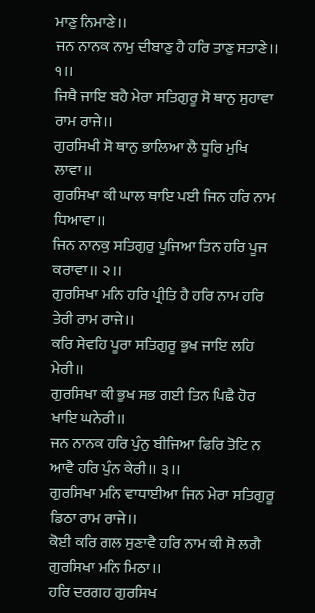ਮਾਣੁ ਨਿਮਾਣੇ।।
ਜਨ ਨਾਨਕ ਨਾਮੁ ਦੀਬਾਣੁ ਹੈ ਹਰਿ ਤਾਣੁ ਸਤਾਣੇ।। ੧।।
ਜਿਥੈ ਜਾਇ ਬਹੈ ਮੇਰਾ ਸਤਿਗੁਰੂ ਸੋ ਥਾਨੁ ਸੁਹਾਵਾ ਰਾਮ ਰਾਜੇ।।
ਗੁਰਸਿਖੀ ਸੋ ਥਾਨੁ ਭਾਲਿਆ ਲੈ ਧੂਰਿ ਮੁਖਿ ਲਾਵਾ।।
ਗੁਰਸਿਖਾ ਕੀ ਘਾਲ ਥਾਇ ਪਈ ਜਿਨ ਹਰਿ ਨਾਮ ਧਿਆਵਾ।।
ਜਿਨ ਨਾਨਕੁ ਸਤਿਗੁਰੁ ਪੂਜਿਆ ਤਿਨ ਹਰਿ ਪੂਜ ਕਰਾਵਾ।। ੨।।
ਗੁਰਸਿਖਾ ਮਨਿ ਹਰਿ ਪ੍ਰੀਤਿ ਹੈ ਹਰਿ ਨਾਮ ਹਰਿ ਤੇਰੀ ਰਾਮ ਰਾਜੇ।।
ਕਰਿ ਸੇਵਹਿ ਪੂਰਾ ਸਤਿਗੁਰੂ ਭੁਖ ਜਾਇ ਲਹਿ ਮੇਰੀ।।
ਗੁਰਸਿਖਾ ਕੀ ਭੁਖ ਸਭ ਗਈ ਤਿਨ ਪਿਛੈ ਹੋਰ ਖਾਇ ਘਨੇਰੀ।।
ਜਨ ਨਾਨਕ ਹਰਿ ਪੁੰਨੁ ਬੀਜਿਆ ਫਿਰਿ ਤੋਟਿ ਨ ਆਵੈ ਹਰਿ ਪੁੰਨ ਕੇਰੀ।। ੩।।
ਗੁਰਸਿਖਾ ਮਨਿ ਵਾਧਾਈਆ ਜਿਨ ਮੇਰਾ ਸਤਿਗੁਰੂ ਡਿਠਾ ਰਾਮ ਰਾਜੇ।।
ਕੋਈ ਕਰਿ ਗਲ ਸੁਣਾਵੈ ਹਰਿ ਨਾਮ ਕੀ ਸੋ ਲਗੈ ਗੁਰਸਿਖਾ ਮਨਿ ਮਿਠਾ।।
ਹਰਿ ਦਰਗਹ ਗੁਰਸਿਖ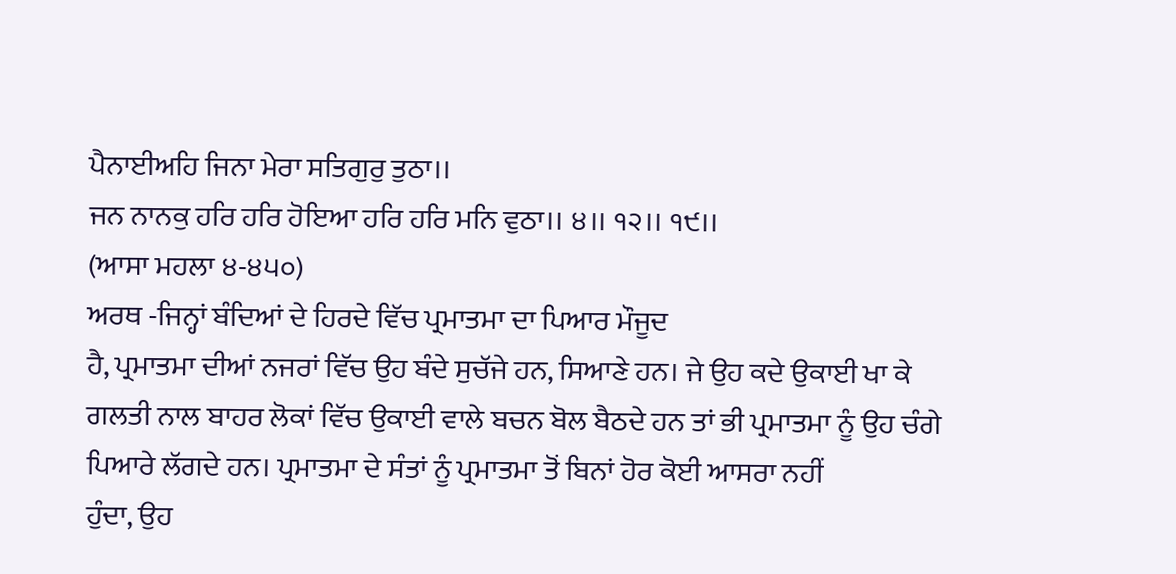ਪੈਨਾਈਅਹਿ ਜਿਨਾ ਮੇਰਾ ਸਤਿਗੁਰੁ ਤੁਠਾ।।
ਜਨ ਨਾਨਕੁ ਹਰਿ ਹਰਿ ਹੋਇਆ ਹਰਿ ਹਰਿ ਮਨਿ ਵੁਠਾ।। ੪।। ੧੨।। ੧੯।।
(ਆਸਾ ਮਹਲਾ ੪-੪੫੦)
ਅਰਥ -ਜਿਨ੍ਹਾਂ ਬੰਦਿਆਂ ਦੇ ਹਿਰਦੇ ਵਿੱਚ ਪ੍ਰਮਾਤਮਾ ਦਾ ਪਿਆਰ ਮੌਜੂਦ
ਹੈ, ਪ੍ਰਮਾਤਮਾ ਦੀਆਂ ਨਜਰਾਂ ਵਿੱਚ ਉਹ ਬੰਦੇ ਸੁਚੱਜੇ ਹਨ, ਸਿਆਣੇ ਹਨ। ਜੇ ਉਹ ਕਦੇ ਉਕਾਈ ਖਾ ਕੇ
ਗਲਤੀ ਨਾਲ ਬਾਹਰ ਲੋਕਾਂ ਵਿੱਚ ਉਕਾਈ ਵਾਲੇ ਬਚਨ ਬੋਲ ਬੈਠਦੇ ਹਨ ਤਾਂ ਭੀ ਪ੍ਰਮਾਤਮਾ ਨੂੰ ਉਹ ਚੰਗੇ
ਪਿਆਰੇ ਲੱਗਦੇ ਹਨ। ਪ੍ਰਮਾਤਮਾ ਦੇ ਸੰਤਾਂ ਨੂੰ ਪ੍ਰਮਾਤਮਾ ਤੋਂ ਬਿਨਾਂ ਹੋਰ ਕੋਈ ਆਸਰਾ ਨਹੀਂ
ਹੁੰਦਾ, ਉਹ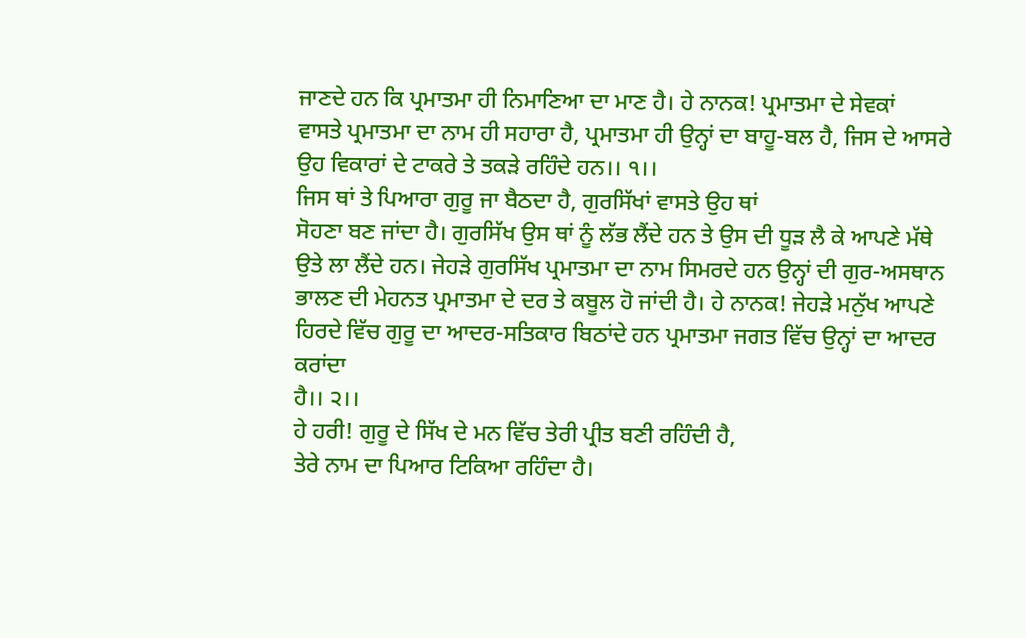ਜਾਣਦੇ ਹਨ ਕਿ ਪ੍ਰਮਾਤਮਾ ਹੀ ਨਿਮਾਣਿਆ ਦਾ ਮਾਣ ਹੈ। ਹੇ ਨਾਨਕ! ਪ੍ਰਮਾਤਮਾ ਦੇ ਸੇਵਕਾਂ
ਵਾਸਤੇ ਪ੍ਰਮਾਤਮਾ ਦਾ ਨਾਮ ਹੀ ਸਹਾਰਾ ਹੈ, ਪ੍ਰਮਾਤਮਾ ਹੀ ਉਨ੍ਹਾਂ ਦਾ ਬਾਹੂ-ਬਲ ਹੈ, ਜਿਸ ਦੇ ਆਸਰੇ
ਉਹ ਵਿਕਾਰਾਂ ਦੇ ਟਾਕਰੇ ਤੇ ਤਕੜੇ ਰਹਿੰਦੇ ਹਨ।। ੧।।
ਜਿਸ ਥਾਂ ਤੇ ਪਿਆਰਾ ਗੁਰੂ ਜਾ ਬੈਠਦਾ ਹੈ, ਗੁਰਸਿੱਖਾਂ ਵਾਸਤੇ ਉਹ ਥਾਂ
ਸੋਹਣਾ ਬਣ ਜਾਂਦਾ ਹੈ। ਗੁਰਸਿੱਖ ਉਸ ਥਾਂ ਨੂੰ ਲੱਭ ਲੈਂਦੇ ਹਨ ਤੇ ਉਸ ਦੀ ਧੂੜ ਲੈ ਕੇ ਆਪਣੇ ਮੱਥੇ
ਉਤੇ ਲਾ ਲੈਂਦੇ ਹਨ। ਜੇਹੜੇ ਗੁਰਸਿੱਖ ਪ੍ਰਮਾਤਮਾ ਦਾ ਨਾਮ ਸਿਮਰਦੇ ਹਨ ਉਨ੍ਹਾਂ ਦੀ ਗੁਰ-ਅਸਥਾਨ
ਭਾਲਣ ਦੀ ਮੇਹਨਤ ਪ੍ਰਮਾਤਮਾ ਦੇ ਦਰ ਤੇ ਕਬੂਲ ਹੋ ਜਾਂਦੀ ਹੈ। ਹੇ ਨਾਨਕ! ਜੇਹੜੇ ਮਨੁੱਖ ਆਪਣੇ
ਹਿਰਦੇ ਵਿੱਚ ਗੁਰੂ ਦਾ ਆਦਰ-ਸਤਿਕਾਰ ਬਿਠਾਂਦੇ ਹਨ ਪ੍ਰਮਾਤਮਾ ਜਗਤ ਵਿੱਚ ਉਨ੍ਹਾਂ ਦਾ ਆਦਰ ਕਰਾਂਦਾ
ਹੈ।। ੨।।
ਹੇ ਹਰੀ! ਗੁਰੂ ਦੇ ਸਿੱਖ ਦੇ ਮਨ ਵਿੱਚ ਤੇਰੀ ਪ੍ਰੀਤ ਬਣੀ ਰਹਿੰਦੀ ਹੈ,
ਤੇਰੇ ਨਾਮ ਦਾ ਪਿਆਰ ਟਿਕਿਆ ਰਹਿੰਦਾ ਹੈ।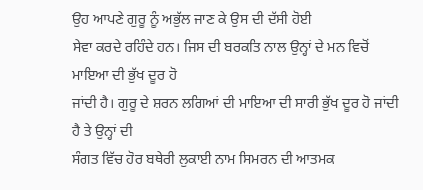ਉਹ ਆਪਣੇ ਗੁਰੂ ਨੂੰ ਅਭੁੱਲ ਜਾਣ ਕੇ ਉਸ ਦੀ ਦੱਸੀ ਹੋਈ
ਸੇਵਾ ਕਰਦੇ ਰਹਿੰਦੇ ਹਨ। ਜਿਸ ਦੀ ਬਰਕਤਿ ਨਾਲ ਉਨ੍ਹਾਂ ਦੇ ਮਨ ਵਿਚੋਂ ਮਾਇਆ ਦੀ ਭੁੱਖ ਦੂਰ ਹੋ
ਜਾਂਦੀ ਹੈ। ਗੁਰੂ ਦੇ ਸ਼ਰਨ ਲਗਿਆਂ ਦੀ ਮਾਇਆ ਦੀ ਸਾਰੀ ਭੁੱਖ ਦੂਰ ਹੋ ਜਾਂਦੀ ਹੈ ਤੇ ਉਨ੍ਹਾਂ ਦੀ
ਸੰਗਤ ਵਿੱਚ ਹੋਰ ਬਥੇਰੀ ਲੁਕਾਈ ਨਾਮ ਸਿਮਰਨ ਦੀ ਆਤਮਕ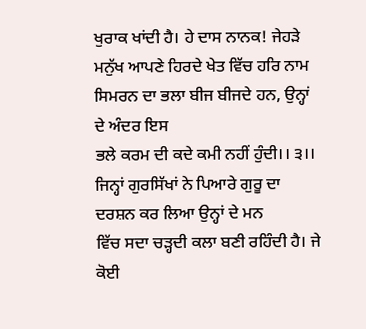ਖੁਰਾਕ ਖਾਂਦੀ ਹੈ। ਹੇ ਦਾਸ ਨਾਨਕ! ਜੇਹੜੇ
ਮਨੁੱਖ ਆਪਣੇ ਹਿਰਦੇ ਖੇਤ ਵਿੱਚ ਹਰਿ ਨਾਮ ਸਿਮਰਨ ਦਾ ਭਲਾ ਬੀਜ ਬੀਜਦੇ ਹਨ, ਉਨ੍ਹਾਂ ਦੇ ਅੰਦਰ ਇਸ
ਭਲੇ ਕਰਮ ਦੀ ਕਦੇ ਕਮੀ ਨਹੀਂ ਹੁੰਦੀ।। ੩।।
ਜਿਨ੍ਹਾਂ ਗੁਰਸਿੱਖਾਂ ਨੇ ਪਿਆਰੇ ਗੁਰੂ ਦਾ ਦਰਸ਼ਨ ਕਰ ਲਿਆ ਉਨ੍ਹਾਂ ਦੇ ਮਨ
ਵਿੱਚ ਸਦਾ ਚੜ੍ਹਦੀ ਕਲਾ ਬਣੀ ਰਹਿੰਦੀ ਹੈ। ਜੇ ਕੋਈ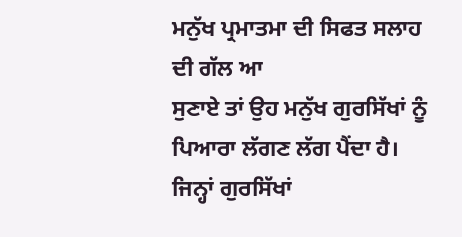ਮਨੁੱਖ ਪ੍ਰਮਾਤਮਾ ਦੀ ਸਿਫਤ ਸਲਾਹ ਦੀ ਗੱਲ ਆ
ਸੁਣਾਏ ਤਾਂ ਉਹ ਮਨੁੱਖ ਗੁਰਸਿੱਖਾਂ ਨੂੰ ਪਿਆਰਾ ਲੱਗਣ ਲੱਗ ਪੈਂਦਾ ਹੈ। ਜਿਨ੍ਹਾਂ ਗੁਰਸਿੱਖਾਂ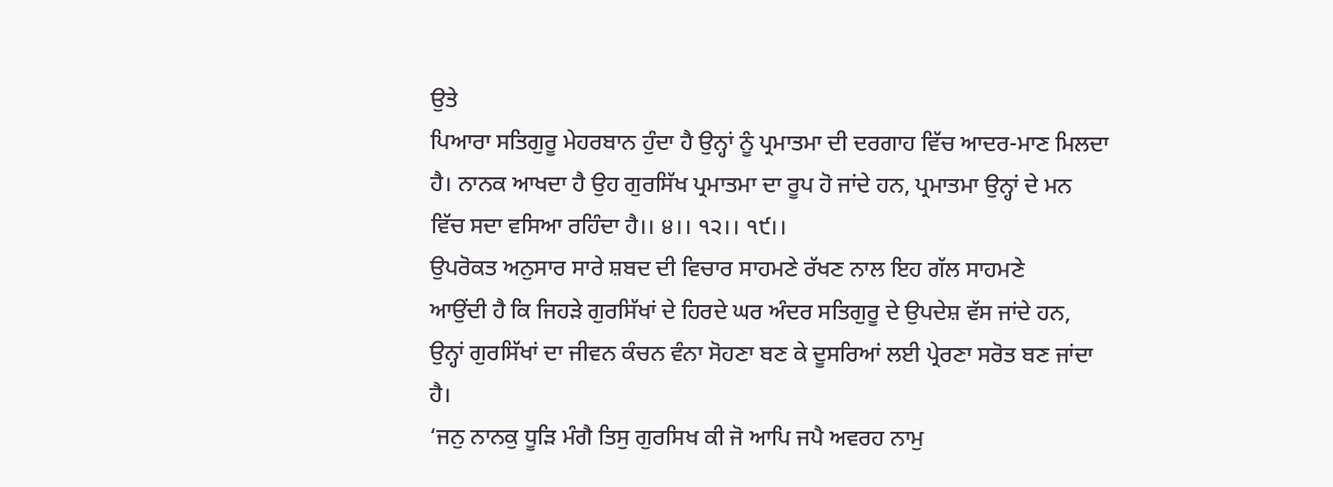ਉਤੇ
ਪਿਆਰਾ ਸਤਿਗੁਰੂ ਮੇਹਰਬਾਨ ਹੁੰਦਾ ਹੈ ਉਨ੍ਹਾਂ ਨੂੰ ਪ੍ਰਮਾਤਮਾ ਦੀ ਦਰਗਾਹ ਵਿੱਚ ਆਦਰ-ਮਾਣ ਮਿਲਦਾ
ਹੈ। ਨਾਨਕ ਆਖਦਾ ਹੈ ਉਹ ਗੁਰਸਿੱਖ ਪ੍ਰਮਾਤਮਾ ਦਾ ਰੂਪ ਹੋ ਜਾਂਦੇ ਹਨ, ਪ੍ਰਮਾਤਮਾ ਉਨ੍ਹਾਂ ਦੇ ਮਨ
ਵਿੱਚ ਸਦਾ ਵਸਿਆ ਰਹਿੰਦਾ ਹੈ।। ੪।। ੧੨।। ੧੯।।
ਉਪਰੋਕਤ ਅਨੁਸਾਰ ਸਾਰੇ ਸ਼ਬਦ ਦੀ ਵਿਚਾਰ ਸਾਹਮਣੇ ਰੱਖਣ ਨਾਲ ਇਹ ਗੱਲ ਸਾਹਮਣੇ
ਆਉਂਦੀ ਹੈ ਕਿ ਜਿਹੜੇ ਗੁਰਸਿੱਖਾਂ ਦੇ ਹਿਰਦੇ ਘਰ ਅੰਦਰ ਸਤਿਗੁਰੂ ਦੇ ਉਪਦੇਸ਼ ਵੱਸ ਜਾਂਦੇ ਹਨ,
ਉਨ੍ਹਾਂ ਗੁਰਸਿੱਖਾਂ ਦਾ ਜੀਵਨ ਕੰਚਨ ਵੰਨਾ ਸੋਹਣਾ ਬਣ ਕੇ ਦੂਸਰਿਆਂ ਲਈ ਪ੍ਰੇਰਣਾ ਸਰੋਤ ਬਣ ਜਾਂਦਾ
ਹੈ।
‘ਜਨੁ ਨਾਨਕੁ ਧੂੜਿ ਮੰਗੈ ਤਿਸੁ ਗੁਰਸਿਖ ਕੀ ਜੋ ਆਪਿ ਜਪੈ ਅਵਰਹ ਨਾਮੁ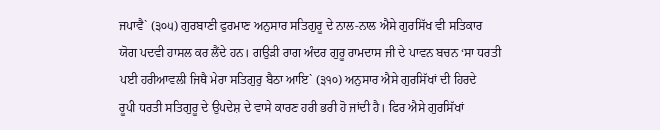ਜਪਾਵੈ` (੩੦੫) ਗੁਰਬਾਣੀ ਫੁਰਮਾਣ ਅਨੁਸਾਰ ਸਤਿਗੁਰੂ ਦੇ ਨਾਲ-ਨਾਲ ਐਸੇ ਗੁਰਸਿੱਖ ਵੀ ਸਤਿਕਾਰ
ਯੋਗ ਪਦਵੀ ਹਾਸਲ ਕਰ ਲੈਂਦੇ ਹਨ। ਗਉੜੀ ਰਾਗ ਅੰਦਰ ਗੁਰੂ ਰਾਮਦਾਸ ਜੀ ਦੇ ਪਾਵਨ ਬਚਨ ‘ਸਾ ਧਰਤੀ
ਪਈ ਹਰੀਆਵਲੀ ਜਿਥੈ ਮੇਰਾ ਸਤਿਗੁਰੁ ਬੈਠਾ ਆਇ` (੩੧੦) ਅਨੁਸਾਰ ਐਸੇ ਗੁਰਸਿੱਖਾਂ ਦੀ ਹਿਰਦੇ
ਰੂਪੀ ਧਰਤੀ ਸਤਿਗੁਰੂ ਦੇ ਉਪਦੇਸ਼ ਦੇ ਵਾਸੇ ਕਾਰਣ ਹਰੀ ਭਰੀ ਹੋ ਜਾਂਦੀ ਹੈ। ਫਿਰ ਐਸੇ ਗੁਰਸਿੱਖਾਂ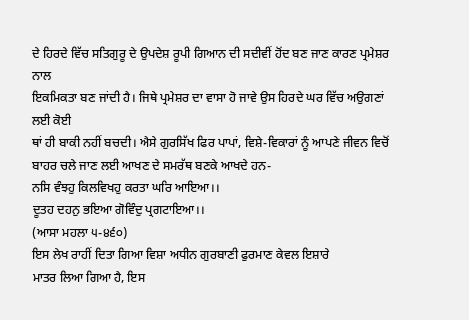ਦੇ ਹਿਰਦੇ ਵਿੱਚ ਸਤਿਗੁਰੂ ਦੇ ਉਪਦੇਸ਼ ਰੂਪੀ ਗਿਆਨ ਦੀ ਸਦੀਵੀਂ ਹੋਂਦ ਬਣ ਜਾਣ ਕਾਰਣ ਪ੍ਰਮੇਸ਼ਰ ਨਾਲ
ਇਕਮਿਕਤਾ ਬਣ ਜਾਂਦੀ ਹੈ। ਜਿਥੇ ਪ੍ਰਮੇਸ਼ਰ ਦਾ ਵਾਸਾ ਹੋ ਜਾਵੇ ਉਸ ਹਿਰਦੇ ਘਰ ਵਿੱਚ ਅਉਗਣਾਂ ਲਈ ਕੋਈ
ਥਾਂ ਹੀ ਬਾਕੀ ਨਹੀਂ ਬਚਦੀ। ਐਸੇ ਗੁਰਸਿੱਖ ਫਿਰ ਪਾਪਾਂ, ਵਿਸ਼ੇ-ਵਿਕਾਰਾਂ ਨੂੰ ਆਪਣੇ ਜੀਵਨ ਵਿਚੋਂ
ਬਾਹਰ ਚਲੇ ਜਾਣ ਲਈ ਆਖਣ ਦੇ ਸਮਰੱਥ ਬਣਕੇ ਆਖਦੇ ਹਨ-
ਨਸਿ ਵੰਝਹੁ ਕਿਲਵਿਖਹੁ ਕਰਤਾ ਘਰਿ ਆਇਆ।।
ਦੂਤਹ ਦਹਨੁ ਭਇਆ ਗੋਵਿੰਦੁ ਪ੍ਰਗਟਾਇਆ।।
(ਆਸਾ ਮਹਲਾ ੫-੪੬੦)
ਇਸ ਲੇਖ ਰਾਹੀਂ ਦਿਤਾ ਗਿਆ ਵਿਸ਼ਾ ਅਧੀਨ ਗੁਰਬਾਣੀ ਫੁਰਮਾਣ ਕੇਵਲ ਇਸ਼ਾਰੇ
ਮਾਤਰ ਲਿਆ ਗਿਆ ਹੈ, ਇਸ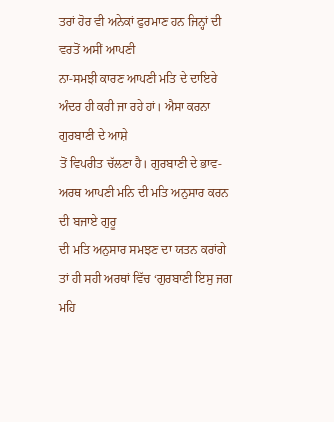ਤਰਾਂ ਹੋਰ ਵੀ ਅਨੇਕਾਂ ਫੁਰਮਾਣ ਹਨ ਜਿਨ੍ਹਾਂ ਦੀ ਵਰਤੋਂ ਅਸੀਂ ਆਪਣੀ
ਨਾ-ਸਮਝੀ ਕਾਰਣ ਆਪਣੀ ਮਤਿ ਦੇ ਦਾਇਰੇ ਅੰਦਰ ਹੀ ਕਰੀ ਜਾ ਰਹੇ ਹਾਂ। ਐਸਾ ਕਰਨਾ ਗੁਰਬਾਣੀ ਦੇ ਆਸ਼ੇ
ਤੋਂ ਵਿਪਰੀਤ ਚੱਲਣਾ ਹੈ। ਗੁਰਬਾਣੀ ਦੇ ਭਾਵ-ਅਰਥ ਆਪਣੀ ਮਨਿ ਦੀ ਮਤਿ ਅਨੁਸਾਰ ਕਰਨ ਦੀ ਬਜਾਏ ਗੁਰੂ
ਦੀ ਮਤਿ ਅਨੁਸਾਰ ਸਮਝਣ ਦਾ ਯਤਨ ਕਰਾਂਗੇ ਤਾਂ ਹੀ ਸਹੀ ਅਰਥਾਂ ਵਿੱਚ ‘ਗੁਰਬਾਣੀ ਇਸੁ ਜਗ ਮਹਿ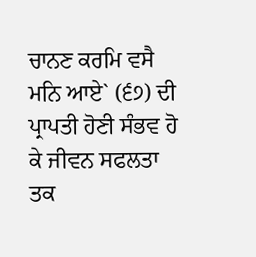ਚਾਨਣ ਕਰਮਿ ਵਸੈ ਮਨਿ ਆਏ` (੬੭) ਦੀ ਪ੍ਰਾਪਤੀ ਹੋਣੀ ਸੰਭਵ ਹੋ ਕੇ ਜੀਵਨ ਸਫਲਤਾ ਤਕ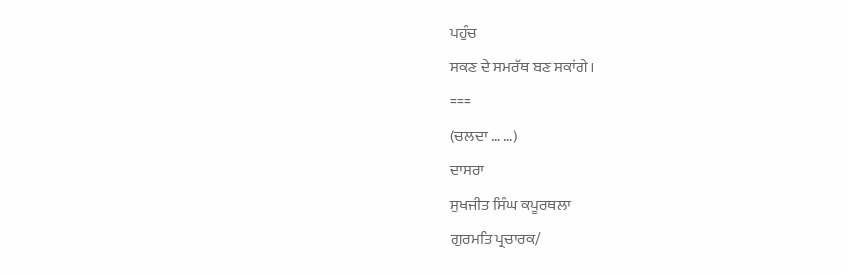ਪਹੁੰਚ
ਸਕਣ ਦੇ ਸਮਰੱਥ ਬਣ ਸਕਾਂਗੇ।
===
(ਚਲਦਾ … …)
ਦਾਸਰਾ
ਸੁਖਜੀਤ ਸਿੰਘ ਕਪੂਰਥਲਾ
ਗੁਰਮਤਿ ਪ੍ਰਚਾਰਕ/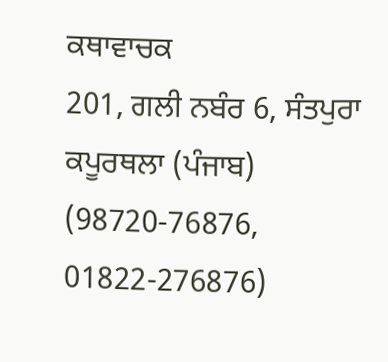ਕਥਾਵਾਚਕ
201, ਗਲੀ ਨਬੰਰ 6, ਸੰਤਪੁਰਾ
ਕਪੂਰਥਲਾ (ਪੰਜਾਬ)
(98720-76876, 01822-276876)